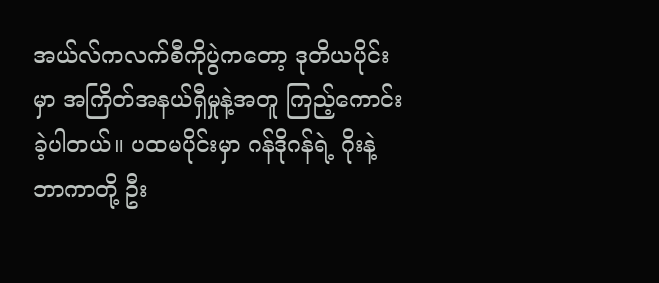အယ်လ်ကလက်စီကိုပွဲကတော့ ဒုတိယပိုင်းမှာ အကြိတ်အနယ်ရှီမှုနဲ့အတူ ကြည့်ကောင်းခဲ့ပါတယ်။ ပထမပိုင်းမှာ ဂန်ဒိုဂန်ရဲ့ ဂိုးနဲ့ ဘာကာတို့ ဦး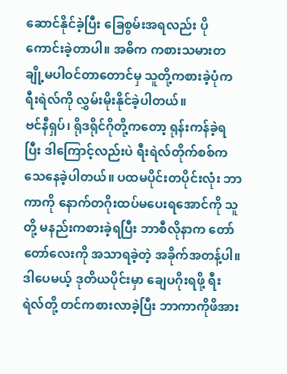ဆောင်နိုင်ခဲ့ပြီး ခြေစွမ်းအရလည်း ပိုကောင်းခဲ့တာပါ။ အဓိက ကစားသမားတချို့မပါဝင်တာတောင်မှ သူတို့ကစားခဲ့ပုံက ရီးရဲလ်ကို လွှမ်းမိုးနိုင်ခဲ့ပါတယ်။
ဗင်နီရှပ်၊ ရိုဒရိုင်ဂိုတို့ကတော့ ရုန်းကန်ခဲ့ရပြီး ဒါကြောင့်လည်းပဲ ရီးရဲလ်တိုက်စစ်က သေနေခဲ့ပါတယ်။ ပထမပိုင်းတပိုင်းလုံး ဘာကာကို နောက်တဂိုးထပ်မပေးရအောင်ကို သူတို့ မနည်းကစားခဲ့ရပြီး ဘာစီလိုနာက တော်တော်လေးကို အသာရခဲ့တဲ့ အခိုက်အတန့်ပါ။
ဒါပေမယ့် ဒုတိယပိုင်းမှာ ချေပဂိုးရဖို့ ရီးရဲလ်တို့ တင်ကစားလာခဲ့ပြီး ဘာကာကိုဖိအား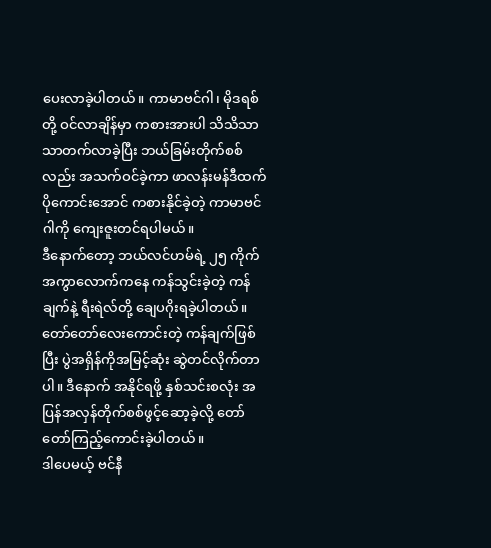ပေးလာခဲ့ပါတယ်။ ကာမာဗင်ဂါ၊ မိုဒရစ်တို့ ဝင်လာချိန်မှာ ကစားအားပါ သိသိသာသာတက်လာခဲ့ပြီး ဘယ်ခြမ်းတိုက်စစ်လည်း အသက်ဝင်ခဲ့ကာ ဖာလန်းမန်ဒီထက် ပိုကောင်းအောင် ကစားနိုင်ခဲ့တဲ့ ကာမာဗင်ဂါကို ကျေးဇူးတင်ရပါမယ်။
ဒီနောက်တော့ ဘယ်လင်ဟမ်ရဲ့ ၂၅ ကိုက်အကွာလောက်ကနေ ကန်သွင်းခဲ့တဲ့ ကန်ချက်နဲ့ ရီးရဲလ်တို့ ချေပဂိုးရခဲ့ပါတယ်။ တော်တော်လေးကောင်းတဲ့ ကန်ချက်ဖြစ်ပြီး ပွဲအရှိန်ကိုအမြင့်ဆုံး ဆွဲတင်လိုက်တာပါ။ ဒီနောက် အနိုင်ရဖို့ နှစ်သင်းစလုံး အပြန်အလှန်တိုက်စစ်ဖွင့်ဆော့ခဲ့လို့ တော်တော်ကြည့်ကောင်းခဲ့ပါတယ်။
ဒါပေမယ့် ဗင်နီ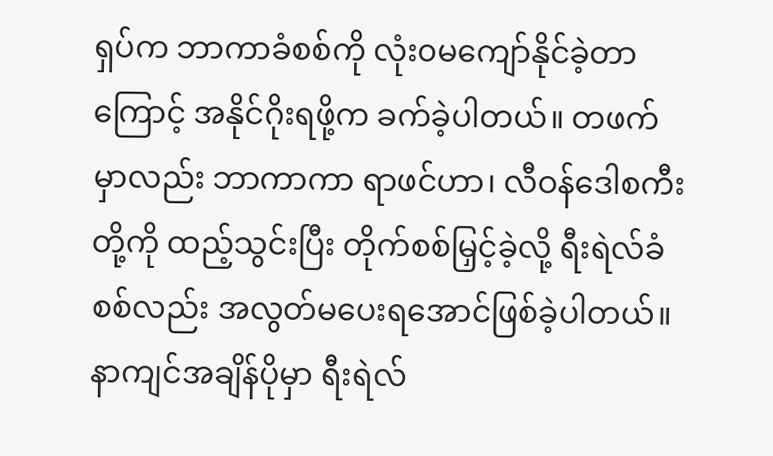ရှပ်က ဘာကာခံစစ်ကို လုံး၀မကျော်နိုင်ခဲ့တာကြောင့် အနိုင်ဂိုးရဖို့က ခက်ခဲ့ပါတယ်။ တဖက်မှာလည်း ဘာကာကာ ရာဖင်ဟာ၊ လီဝန်ဒေါစကီးတို့ကို ထည့်သွင်းပြီး တိုက်စစ်မြှင့်ခဲ့လို့ ရီးရဲလ်ခံစစ်လည်း အလွတ်မပေးရအောင်ဖြစ်ခဲ့ပါတယ်။ နာကျင်အချိန်ပိုမှာ ရီးရဲလ်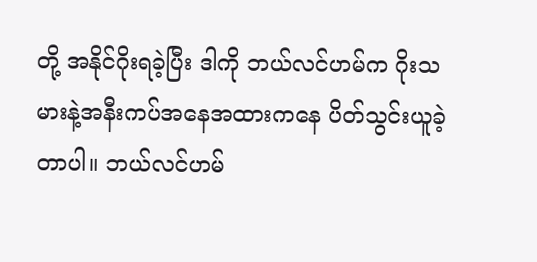တို့ အနိုင်ဂိုးရခဲ့ပြီး ဒါကို ဘယ်လင်ဟမ်က ဂိုးသမားနဲ့အနီးကပ်အနေအထားကနေ ပိတ်သွင်းယူခဲ့တာပါ။ ဘယ်လင်ဟမ်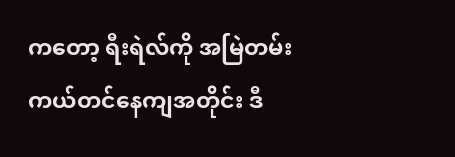ကတော့ ရီးရဲလ်ကို အမြဲတမ်းကယ်တင်နေကျအတိုင်း ဒီ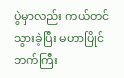ပွဲမှာလည်း ကယ်တင်သွားခဲ့ပြီး မဟာပြိုင်ဘက်ကြီး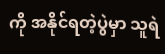ကို အနိုင်ရတဲ့ပွဲမှာ သူရဲ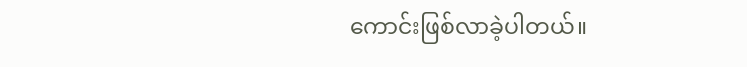ကောင်းဖြစ်လာခဲ့ပါတယ်။